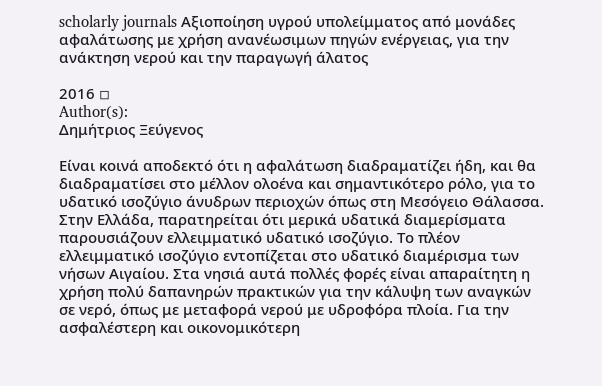scholarly journals Αξιοποίηση υγρού υπολείμματος από μονάδες αφαλάτωσης με χρήση ανανέωσιμων πηγών ενέργειας, για την ανάκτηση νερού και την παραγωγή άλατος

2016 ◽
Author(s):
Δημήτριος Ξεύγενος

Είναι κοινά αποδεκτό ότι η αφαλάτωση διαδραματίζει ήδη, και θα διαδραματίσει στο μέλλον ολοένα και σημαντικότερο ρόλο, για το υδατικό ισοζύγιο άνυδρων περιοχών όπως στη Μεσόγειο Θάλασσα. Στην Ελλάδα, παρατηρείται ότι μερικά υδατικά διαμερίσματα παρουσιάζουν ελλειμματικό υδατικό ισοζύγιο. Το πλέον ελλειμματικό ισοζύγιο εντοπίζεται στο υδατικό διαμέρισμα των νήσων Αιγαίου. Στα νησιά αυτά πολλές φορές είναι απαραίτητη η χρήση πολύ δαπανηρών πρακτικών για την κάλυψη των αναγκών σε νερό, όπως με μεταφορά νερού με υδροφόρα πλοία. Για την ασφαλέστερη και οικονομικότερη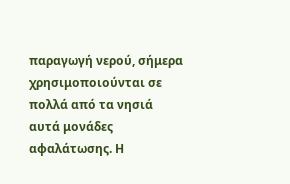παραγωγή νερού, σήμερα χρησιμοποιούνται σε πολλά από τα νησιά αυτά μονάδες αφαλάτωσης. Η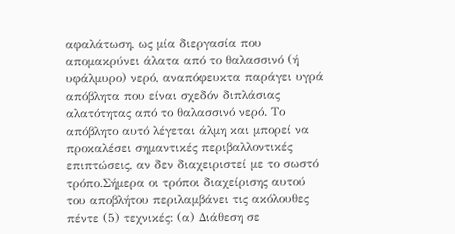αφαλάτωση, ως μία διεργασία που απομακρύνει άλατα από το θαλασσινό (ή υφάλμυρο) νερό, αναπόφευκτα παράγει υγρά απόβλητα που είναι σχεδόν διπλάσιας αλατότητας από το θαλασσινό νερό. Το απόβλητο αυτό λέγεται άλμη και μπορεί να προκαλέσει σημαντικές περιβαλλοντικές επιπτώσεις, αν δεν διαχειριστεί με το σωστό τρόπο.Σήμερα οι τρόποι διαχείρισης αυτού του αποβλήτου περιλαμβάνει τις ακόλουθες πέντε (5) τεχνικές: (α) Διάθεση σε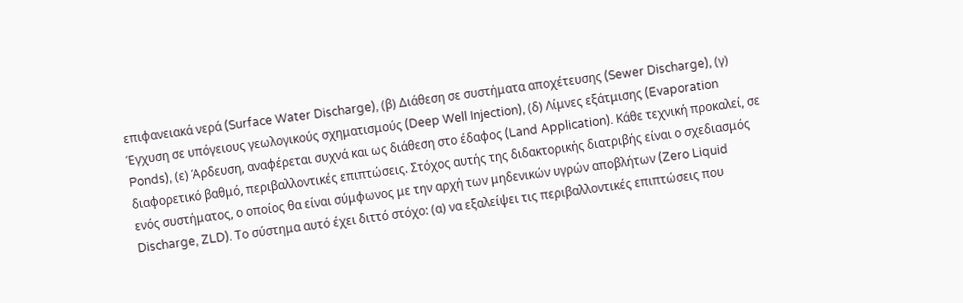επιφανειακά νερά (Surface Water Discharge), (β) Διάθεση σε συστήματα αποχέτευσης (Sewer Discharge), (γ) Έγχυση σε υπόγειους γεωλογικούς σχηματισμούς (Deep Well Injection), (δ) Λίμνες εξάτμισης (Evaporation Ponds), (ε) Άρδευση, αναφέρεται συχνά και ως διάθεση στο έδαφος (Land Application). Κάθε τεχνική προκαλεί, σε διαφορετικό βαθμό, περιβαλλοντικές επιπτώσεις. Στόχος αυτής της διδακτορικής διατριβής είναι ο σχεδιασμός ενός συστήματος, ο οποίος θα είναι σύμφωνος με την αρχή των μηδενικών υγρών αποβλήτων (Zero Liquid Discharge, ZLD). Το σύστημα αυτό έχει διττό στόχο: (α) να εξαλείψει τις περιβαλλοντικές επιπτώσεις που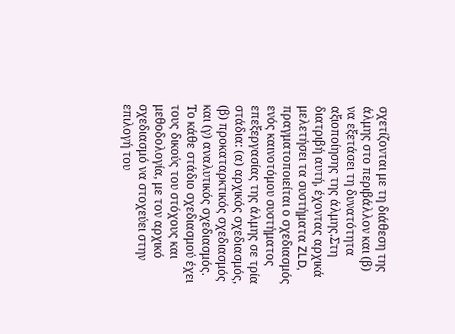σχετίζονται με τη διάθεση της άλμης στο περιβάλλον και (β) να εξετάσει τη δυνατότητα αξιοποίησης της άλμης.Στη διατριβή αυτή, έχοντας αρχικά μελετήσει τα συστήματα ZLD, πραγματοποιείται ο σχεδιασμός ενός καινοτόμου συστήματος επεξεργασίας της άλμης σε τρία στάδια: (α) αρχικός σχεδιασμός, (β) προκαταρκτικός σχεδιασμός και (γ) αναλυτικός σχεδιασμός. Το κάθε στάδιο σχεδιασμού έχει τους δικούς του στόχους και μεθοδολογία, με τον αρχικό σχεδιασμό να στοχεύει στην επιλογή του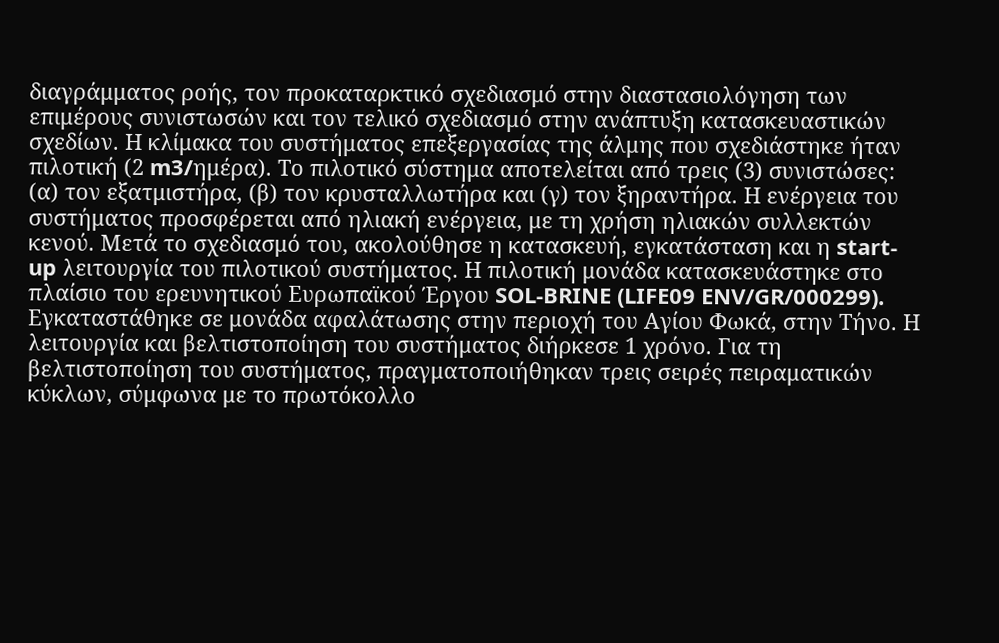διαγράμματος ροής, τον προκαταρκτικό σχεδιασμό στην διαστασιολόγηση των επιμέρους συνιστωσών και τον τελικό σχεδιασμό στην ανάπτυξη κατασκευαστικών σχεδίων. Η κλίμακα του συστήματος επεξεργασίας της άλμης που σχεδιάστηκε ήταν πιλοτική (2 m3/ημέρα). Το πιλοτικό σύστημα αποτελείται από τρεις (3) συνιστώσες: (α) τον εξατμιστήρα, (β) τον κρυσταλλωτήρα και (γ) τον ξηραντήρα. Η ενέργεια του συστήματος προσφέρεται από ηλιακή ενέργεια, με τη χρήση ηλιακών συλλεκτών κενού. Μετά το σχεδιασμό του, ακολούθησε η κατασκευή, εγκατάσταση και η start-up λειτουργία του πιλοτικού συστήματος. Η πιλοτική μονάδα κατασκευάστηκε στο πλαίσιο του ερευνητικού Ευρωπαϊκού Έργου SOL-BRINE (LIFE09 ENV/GR/000299). Εγκαταστάθηκε σε μονάδα αφαλάτωσης στην περιοχή του Αγίου Φωκά, στην Τήνο. Η λειτουργία και βελτιστοποίηση του συστήματος διήρκεσε 1 χρόνο. Για τη βελτιστοποίηση του συστήματος, πραγματοποιήθηκαν τρεις σειρές πειραματικών κύκλων, σύμφωνα με το πρωτόκολλο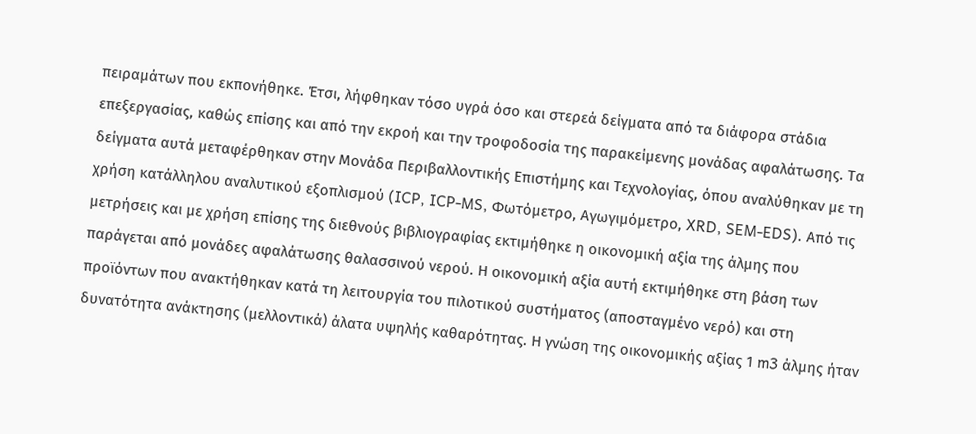πειραμάτων που εκπονήθηκε. Έτσι, λήφθηκαν τόσο υγρά όσο και στερεά δείγματα από τα διάφορα στάδια επεξεργασίας, καθώς επίσης και από την εκροή και την τροφοδοσία της παρακείμενης μονάδας αφαλάτωσης. Τα δείγματα αυτά μεταφέρθηκαν στην Μονάδα Περιβαλλοντικής Επιστήμης και Τεχνολογίας, όπου αναλύθηκαν με τη χρήση κατάλληλου αναλυτικού εξοπλισμού (ICP, ICP-MS, Φωτόμετρο, Αγωγιμόμετρο, XRD, SEM-EDS). Από τις μετρήσεις και με χρήση επίσης της διεθνούς βιβλιογραφίας εκτιμήθηκε η οικονομική αξία της άλμης που παράγεται από μονάδες αφαλάτωσης θαλασσινού νερού. Η οικονομική αξία αυτή εκτιμήθηκε στη βάση των προϊόντων που ανακτήθηκαν κατά τη λειτουργία του πιλοτικού συστήματος (αποσταγμένο νερό) και στη δυνατότητα ανάκτησης (μελλοντικά) άλατα υψηλής καθαρότητας. Η γνώση της οικονομικής αξίας 1 m3 άλμης ήταν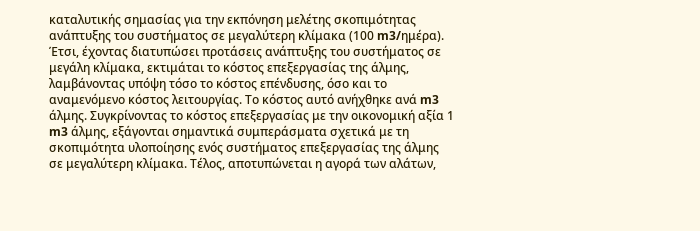καταλυτικής σημασίας για την εκπόνηση μελέτης σκοπιμότητας ανάπτυξης του συστήματος σε μεγαλύτερη κλίμακα (100 m3/ημέρα). Έτσι, έχοντας διατυπώσει προτάσεις ανάπτυξης του συστήματος σε μεγάλη κλίμακα, εκτιμάται το κόστος επεξεργασίας της άλμης, λαμβάνοντας υπόψη τόσο το κόστος επένδυσης, όσο και το αναμενόμενο κόστος λειτουργίας. Το κόστος αυτό ανήχθηκε ανά m3 άλμης. Συγκρίνοντας το κόστος επεξεργασίας με την οικονομική αξία 1 m3 άλμης, εξάγονται σημαντικά συμπεράσματα σχετικά με τη σκοπιμότητα υλοποίησης ενός συστήματος επεξεργασίας της άλμης σε μεγαλύτερη κλίμακα. Τέλος, αποτυπώνεται η αγορά των αλάτων,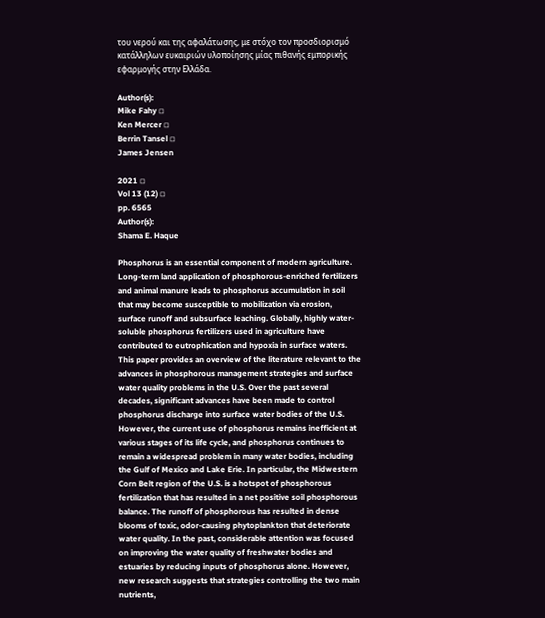του νερού και της αφαλάτωσης, με στόχο τον προσδιορισμό κατάλληλων ευκαιριών υλοποίησης μίας πιθανής εμπορικής εφαρμογής στην Ελλάδα.

Author(s):
Mike Fahy ◽
Ken Mercer ◽
Berrin Tansel ◽
James Jensen

2021 ◽
Vol 13 (12) ◽
pp. 6565
Author(s):
Shama E. Haque

Phosphorus is an essential component of modern agriculture. Long-term land application of phosphorous-enriched fertilizers and animal manure leads to phosphorus accumulation in soil that may become susceptible to mobilization via erosion, surface runoff and subsurface leaching. Globally, highly water-soluble phosphorus fertilizers used in agriculture have contributed to eutrophication and hypoxia in surface waters. This paper provides an overview of the literature relevant to the advances in phosphorous management strategies and surface water quality problems in the U.S. Over the past several decades, significant advances have been made to control phosphorus discharge into surface water bodies of the U.S. However, the current use of phosphorus remains inefficient at various stages of its life cycle, and phosphorus continues to remain a widespread problem in many water bodies, including the Gulf of Mexico and Lake Erie. In particular, the Midwestern Corn Belt region of the U.S. is a hotspot of phosphorous fertilization that has resulted in a net positive soil phosphorous balance. The runoff of phosphorous has resulted in dense blooms of toxic, odor-causing phytoplankton that deteriorate water quality. In the past, considerable attention was focused on improving the water quality of freshwater bodies and estuaries by reducing inputs of phosphorus alone. However, new research suggests that strategies controlling the two main nutrients,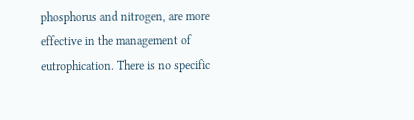phosphorus and nitrogen, are more effective in the management of eutrophication. There is no specific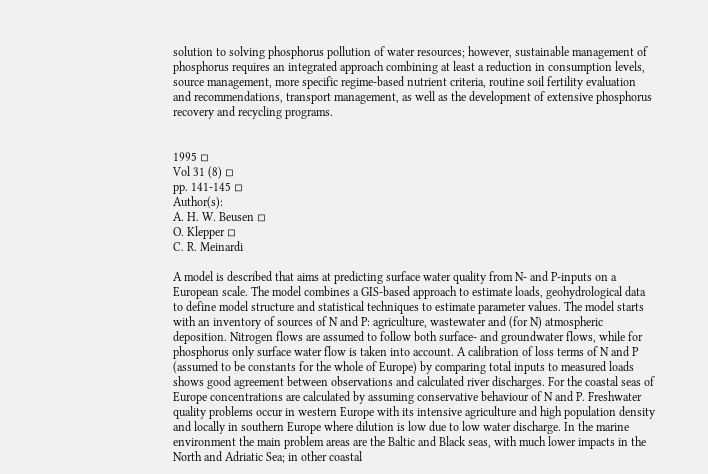solution to solving phosphorus pollution of water resources; however, sustainable management of phosphorus requires an integrated approach combining at least a reduction in consumption levels, source management, more specific regime-based nutrient criteria, routine soil fertility evaluation and recommendations, transport management, as well as the development of extensive phosphorus recovery and recycling programs.


1995 ◽
Vol 31 (8) ◽
pp. 141-145 ◽
Author(s):
A. H. W. Beusen ◽
O. Klepper ◽
C. R. Meinardi

A model is described that aims at predicting surface water quality from N- and P-inputs on a European scale. The model combines a GIS-based approach to estimate loads, geohydrological data to define model structure and statistical techniques to estimate parameter values. The model starts with an inventory of sources of N and P: agriculture, wastewater and (for N) atmospheric deposition. Nitrogen flows are assumed to follow both surface- and groundwater flows, while for phosphorus only surface water flow is taken into account. A calibration of loss terms of N and P (assumed to be constants for the whole of Europe) by comparing total inputs to measured loads shows good agreement between observations and calculated river discharges. For the coastal seas of Europe concentrations are calculated by assuming conservative behaviour of N and P. Freshwater quality problems occur in western Europe with its intensive agriculture and high population density and locally in southern Europe where dilution is low due to low water discharge. In the marine environment the main problem areas are the Baltic and Black seas, with much lower impacts in the North and Adriatic Sea; in other coastal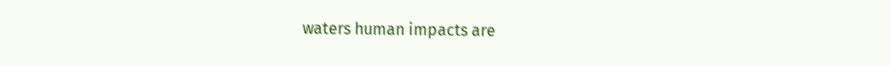waters human impacts are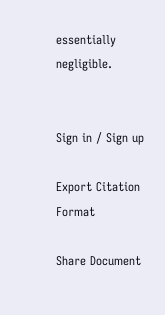essentially negligible.


Sign in / Sign up

Export Citation Format

Share Document